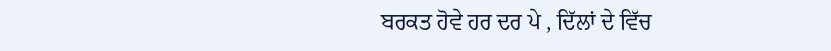ਬਰਕਤ ਹੋਵੇ ਹਰ ਦਰ ਪੇ , ਦਿੱਲਾਂ ਦੇ ਵਿੱਚ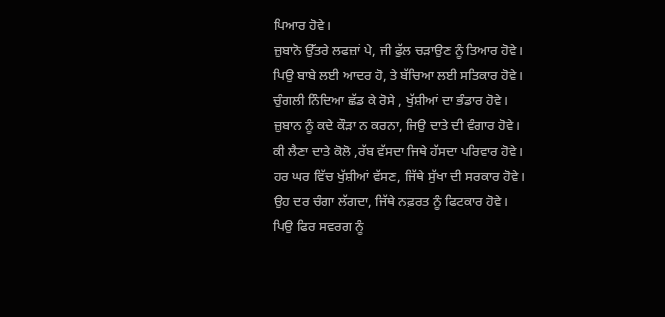ਪਿਆਰ ਹੋਵੇ।
ਜ਼ੁਬਾਨੋ ਉੱਤਰੇ ਲਫਜ਼ਾਂ ਪੇ, ਜੀ ਫੁੱਲ ਚੜਾਉਣ ਨੂੰ ਤਿਆਰ ਹੋਵੇ।
ਪਿਉ ਬਾਬੇ ਲਈ ਆਦਰ ਹੋ, ਤੇ ਬੱਚਿਆ ਲਈ ਸਤਿਕਾਰ ਹੋਵੇ।
ਚੁੰਗਲੀ ਨਿੰਦਿਆ ਛੱਡ ਕੇ ਰੋਸੇ , ਖੁੱਸ਼ੀਆਂ ਦਾ ਭੰਡਾਰ ਹੋਵੇ।
ਜ਼ੁਬਾਨ ਨੂੰ ਕਦੇ ਕੌੜਾ ਨ ਕਰਨਾ, ਜਿਉ ਦਾਤੇ ਦੀ ਵੰਗਾਰ ਹੋਵੇ।
ਕੀ ਲੈਣਾ ਦਾਤੇ ਕੋਲੋ ,ਰੱਬ ਵੱਸਦਾ ਜਿਥੇ ਹੱਸਦਾ ਪਰਿਵਾਰ ਹੋਵੇ।
ਹਰ ਘਰ ਵਿੱਚ ਖੁੱਸ਼ੀਆਂ ਵੱਸਣ, ਜਿੱਥੇ ਸੁੱਖਾ ਦੀ ਸਰਕਾਰ ਹੋਵੇ।
ਉਹ ਦਰ ਚੰਗਾ ਲੱਗਦਾ, ਜਿੱਥੇ ਨਫ਼ਰਤ ਨੂੰ ਫਿਟਕਾਰ ਹੋਵੇ।
ਪਿਉ ਫਿਰ ਸਵਰਗ ਨੂੰ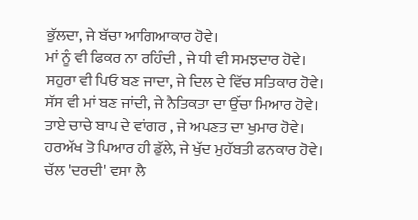ਭੁੱਲਦਾ, ਜੇ ਬੱਚਾ ਆਗਿਆਕਾਰ ਹੋਵੇ।
ਮਾਂ ਨੂੰ ਵੀ ਫਿਕਰ ਨਾ ਰਹਿੰਦੀ , ਜੇ ਧੀ ਵੀ ਸਮਝਦਾਰ ਹੋਵੇ।
ਸਹੁਰਾ ਵੀ ਪਿਓ ਬਣ ਜਾਦਾ, ਜੇ ਦਿਲ ਦੇ ਵਿੱਚ ਸਤਿਕਾਰ ਹੋਵੇ।
ਸੱਸ ਵੀ ਮਾਂ ਬਣ ਜਾਂਦੀ, ਜੇ ਨੈਤਿਕਤਾ ਦਾ ਉੱਚਾ ਮਿਆਰ ਹੋਵੇ।
ਤਾਏ ਚਾਚੇ ਬਾਪ ਦੇ ਵਾਂਗਰ , ਜੇ ਅਪਣਤ ਦਾ ਖੁਮਾਰ ਹੋਵੇ।
ਹਰਅੱਖ ਤੋ ਪਿਆਰ ਹੀ ਡੁੱਲੇ, ਜੇ ਖੁੱਦ ਮੁਹੱਬਤੀ ਫਨਕਾਰ ਹੋਵੇ।
ਚੱਲ 'ਦਰਦੀ' ਵਸਾ ਲੈ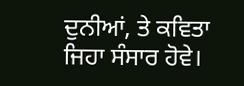ਦੁਨੀਆਂ, ਤੇ ਕਵਿਤਾ ਜਿਹਾ ਸੰਸਾਰ ਹੋਵੇ।